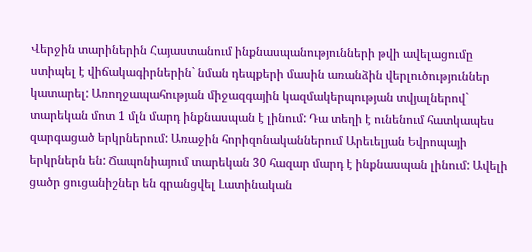Վերջին տարիներին Հայաստանում ինքնասպանությունների թվի ավելացումը ստիպել է վիճակագիրներին` նման դեպքերի մասին առանձին վերլուծություններ կատարել: Առողջապահության միջազգային կազմակերպության տվյալներով` տարեկան մոտ 1 մլն մարդ ինքնասպան է լինում: Դա տեղի է ունենում հատկապես զարգացած երկրներում: Առաջին հորիզոնականներում Արեւելյան Եվրոպայի երկրներն են: Ճապոնիայում տարեկան 30 հազար մարդ է ինքնասպան լինում: Ավելի ցածր ցուցանիշներ են գրանցվել Լատինական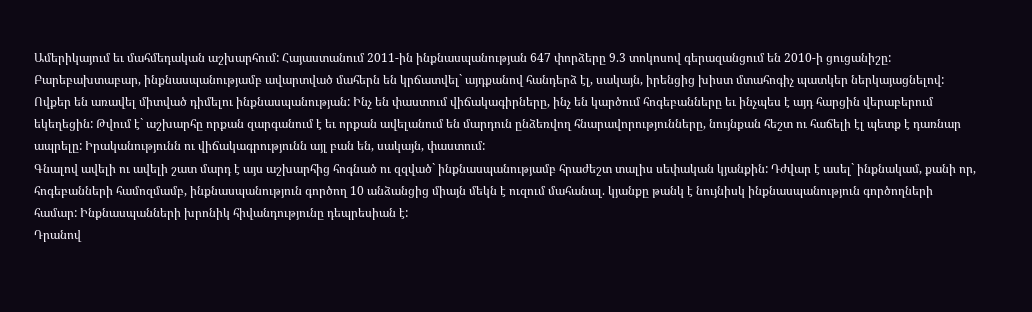Ամերիկայում եւ մահմեդական աշխարհում: Հայաստանում 2011-ին ինքնասպանության 647 փորձերը 9.3 տոկոսով գերազանցում են 2010-ի ցուցանիշը:
Բարեբախտաբար, ինքնասպանությամբ ավարտված մահերն են կրճատվել` այդքանով հանդերձ էլ, սակայն, իրենցից խիստ մտահոգիչ պատկեր ներկայացնելով: Ովքեր են առավել միտված դիմելու ինքնասպանության: Ինչ են փաստում վիճակագիրները, ինչ են կարծում հոգեբանները եւ ինչպես է այդ հարցին վերաբերում եկեղեցին: Թվում է` աշխարհը որքան զարգանում է եւ որքան ավելանում են մարդուն ընձեռվող հնարավորությունները, նույնքան հեշտ ու հաճելի էլ պետք է դառնար ապրելը: Իրականությունն ու վիճակագրությունն այլ բան են, սակայն, փաստում:
Գնալով ավելի ու ավելի շատ մարդ է այս աշխարհից հոգնած ու զզված` ինքնասպանությամբ հրաժեշտ տալիս սեփական կյանքին: Դժվար է ասել` ինքնակամ, քանի որ, հոգեբանների համոզմամբ, ինքնասպանություն գործող 10 անձանցից միայն մեկն է ուզում մահանալ. կյանքը թանկ է նույնիսկ ինքնասպանություն գործողների համար: Ինքնասպանների խրոնիկ հիվանդությունը դեպրեսիան է:
Դրանով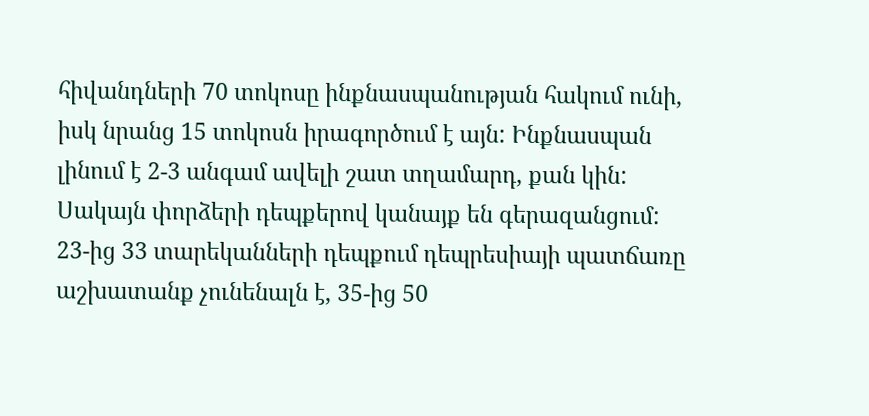հիվանդների 70 տոկոսը ինքնասպանության հակում ունի, իսկ նրանց 15 տոկոսն իրագործում է այն: Ինքնասպան լինում է 2-3 անգամ ավելի շատ տղամարդ, քան կին: Սակայն փորձերի դեպքերով կանայք են գերազանցում: 23-ից 33 տարեկանների դեպքում դեպրեսիայի պատճառը աշխատանք չունենալն է, 35-ից 50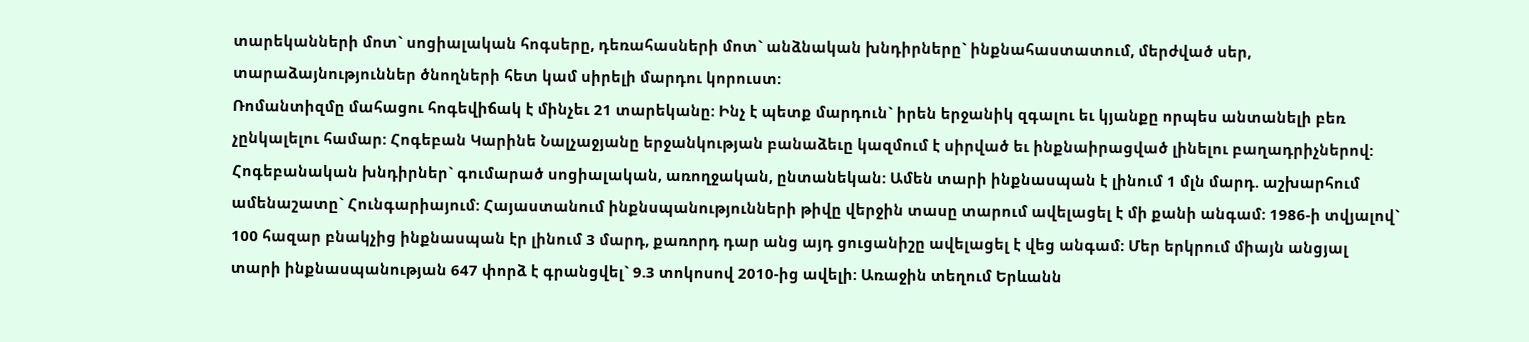տարեկանների մոտ` սոցիալական հոգսերը, դեռահասների մոտ` անձնական խնդիրները` ինքնահաստատում, մերժված սեր, տարաձայնություններ ծնողների հետ կամ սիրելի մարդու կորուստ:
Ռոմանտիզմը մահացու հոգեվիճակ է մինչեւ 21 տարեկանը: Ինչ է պետք մարդուն` իրեն երջանիկ զգալու եւ կյանքը որպես անտանելի բեռ չընկալելու համար: Հոգեբան Կարինե Նալչաջյանը երջանկության բանաձեւը կազմում է սիրված եւ ինքնաիրացված լինելու բաղադրիչներով:
Հոգեբանական խնդիրներ` գումարած սոցիալական, առողջական, ընտանեկան: Ամեն տարի ինքնասպան է լինում 1 մլն մարդ. աշխարհում ամենաշատը` Հունգարիայում: Հայաստանում ինքնսպանությունների թիվը վերջին տասը տարում ավելացել է մի քանի անգամ: 1986-ի տվյալով` 100 հազար բնակչից ինքնասպան էր լինում 3 մարդ, քառորդ դար անց այդ ցուցանիշը ավելացել է վեց անգամ: Մեր երկրում միայն անցյալ տարի ինքնասպանության 647 փորձ է գրանցվել` 9.3 տոկոսով 2010-ից ավելի: Առաջին տեղում Երևանն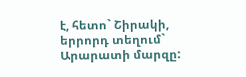է, հետո` Շիրակի, երրորդ տեղում` Արարատի մարզը: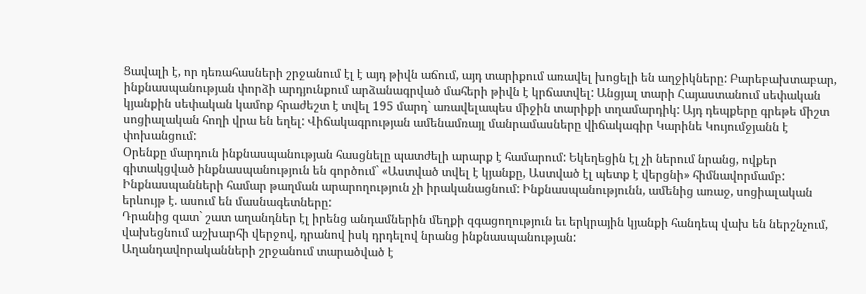Ցավալի է, որ դեռահասների շրջանում էլ է այդ թիվն աճում, այդ տարիքում առավել խոցելի են աղջիկները: Բարեբախտաբար, ինքնասպանության փորձի արդյունքում արձանագրված մահերի թիվն է կրճատվել: Անցյալ տարի Հայաստանում սեփական կյանքին սեփական կամոք հրաժեշտ է տվել 195 մարդ` առավելապես միջին տարիքի տղամարդիկ: Այդ դեպքերը գրեթե միշտ սոցիալական հողի վրա են եղել: Վիճակագրության ամենամռայլ մանրամասները վիճակագիր Կարինե Կույումջյանն է փոխանցում:
Օրենքը մարդուն ինքնասպանության հասցնելը պատժելի արարք է համարում: Եկեղեցին էլ չի ներում նրանց, ովքեր գիտակցված ինքնասպանություն են գործում` «Աստված տվել է կյանքը, Աստված էլ պետք է վերցնի» հիմնավորմամբ: Ինքնասպանների համար թաղման արարողություն չի իրականացնում: Ինքնասպանությունն, ամենից առաջ, սոցիալական երևույթ է. ասում են մասնագետները:
Դրանից զատ` շատ աղանդներ էլ իրենց անդամներին մեղքի զգացողություն եւ երկրային կյանքի հանդեպ վախ են ներշնչում, վախեցնում աշխարհի վերջով, դրանով իսկ դրդելով նրանց ինքնասպանության:
Աղանդավորականների շրջանում տարածված է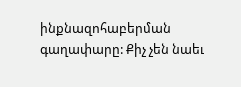ինքնազոհաբերման գաղափարը: Քիչ չեն նաեւ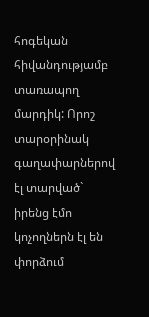հոգեկան հիվանդությամբ տառապող մարդիկ: Որոշ տարօրինակ գաղափարներով էլ տարված` իրենց էմո կոչողներն էլ են փորձում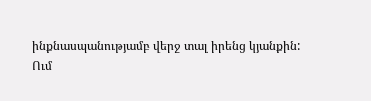ինքնասպանությամբ վերջ տալ իրենց կյանքին:
Ում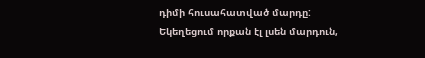դիմի հուսահատված մարդը: Եկեղեցում որքան էլ լսեն մարդուն,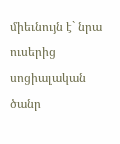միեւնույն է` նրա ուսերից սոցիալական ծանր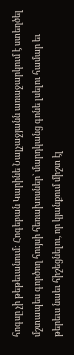հոգսը չի թեթեւանում: Հոգեբան Կարինե Նալչաջյանն առաջարկում է ստեղծել մշտապես գործող հույսի հեռախոսներ` մարդկանց գոնե լսելու համար եւ թերեւս նաեւ հիշեցնելու, որ կյանքում միշտ էլ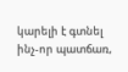կարելի է գտնել ինչ-որ պատճառ,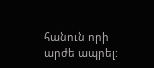հանուն որի արժե ապրել: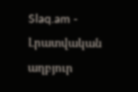Slaq.am - Լրատվական աղբյուր